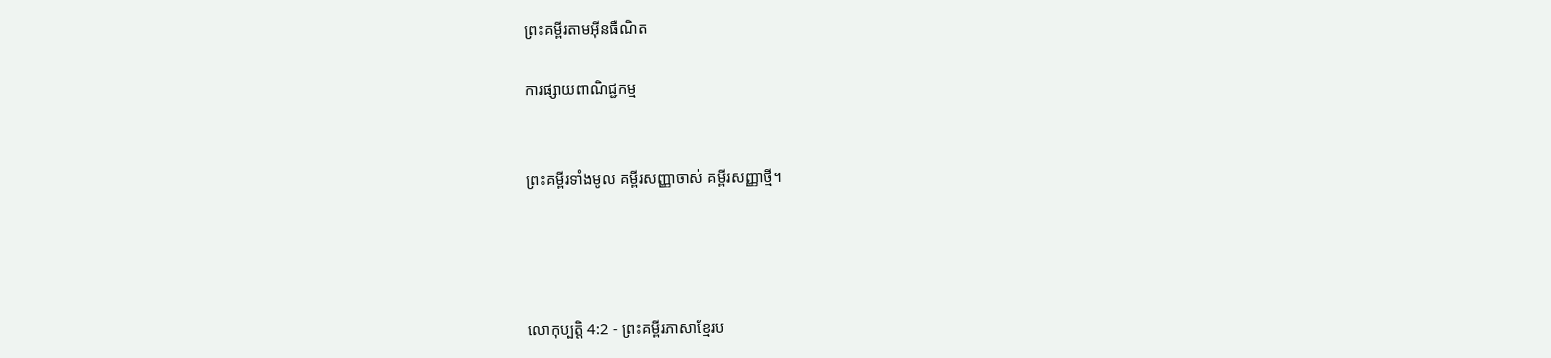ព្រះគម្ពីរតាមអ៊ីនធឺណិត

ការផ្សាយពាណិជ្ជកម្ម


ព្រះគម្ពីរទាំងមូល គម្ពីរសញ្ញាចាស់ គម្ពីរសញ្ញាថ្មី។




លោកុ‌ប្បត្តិ 4:2 - ព្រះគម្ពីរភាសាខ្មែរប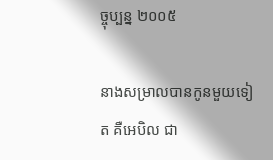ច្ចុប្បន្ន ២០០៥

នាងសម្រាលបានកូនមួយទៀត គឺអេបិល ជា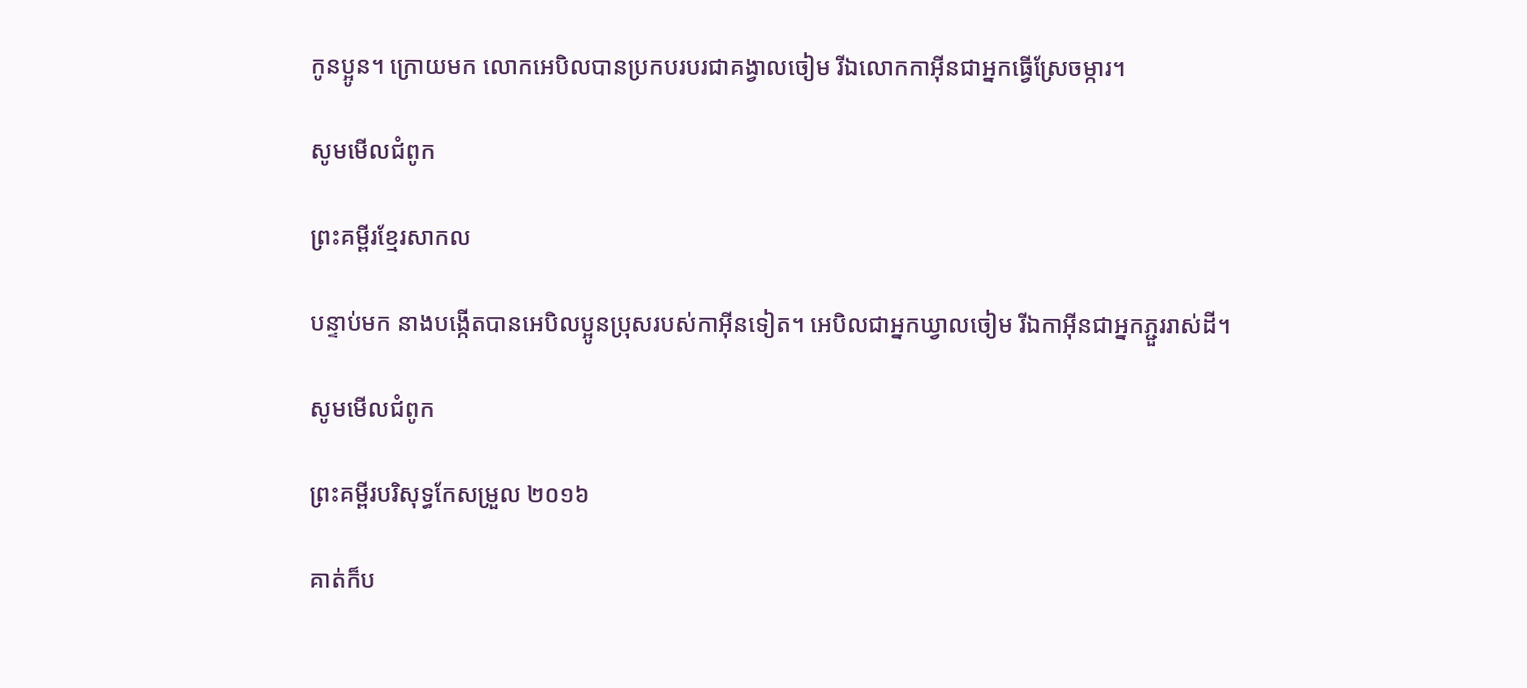កូនប្អូន។ ក្រោយមក លោកអេបិលបានប្រកបរបរជាគង្វាលចៀម រីឯលោកកាអ៊ីនជាអ្នកធ្វើស្រែចម្ការ។

សូមមើលជំពូក

ព្រះគម្ពីរខ្មែរសាកល

បន្ទាប់មក នាងបង្កើតបានអេបិលប្អូនប្រុសរបស់កាអ៊ីនទៀត។ អេបិលជាអ្នកឃ្វាលចៀម រីឯកាអ៊ីនជាអ្នកភ្ជួររាស់ដី។

សូមមើលជំពូក

ព្រះគម្ពីរបរិសុទ្ធកែសម្រួល ២០១៦

គាត់ក៏ប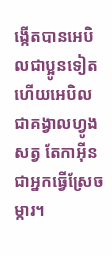ង្កើតបានអេបិលជាប្អូនទៀត ហើយអេបិលជាគង្វាលហ្វូងសត្វ តែកាអ៊ីនជាអ្នកធ្វើស្រែចម្ការ។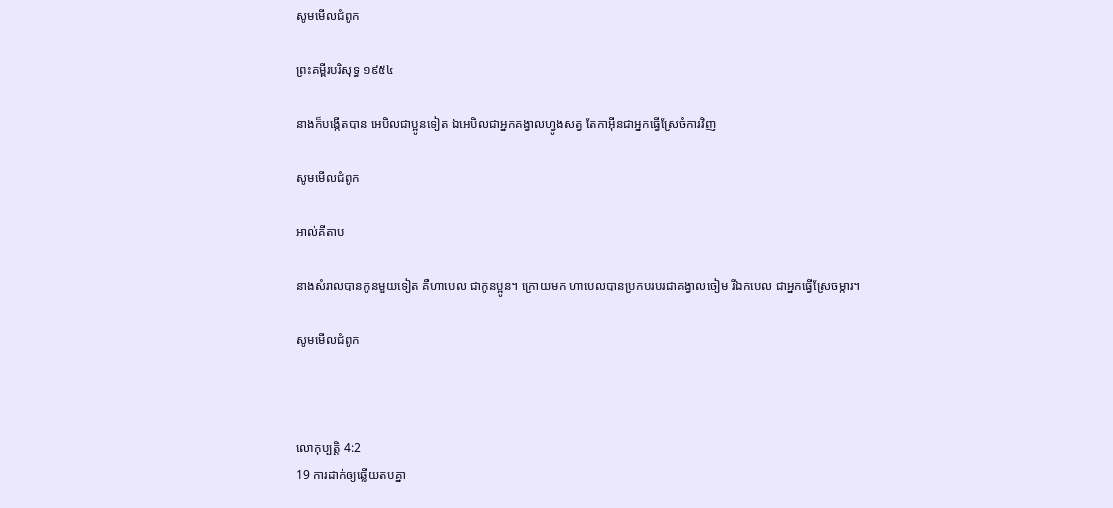សូមមើលជំពូក

ព្រះគម្ពីរបរិសុទ្ធ ១៩៥៤

នាងក៏បង្កើតបាន អេបិលជាប្អូនទៀត ឯអេបិលជាអ្នកគង្វាលហ្វូងសត្វ តែកាអ៊ីនជាអ្នកធ្វើស្រែចំការវិញ

សូមមើលជំពូក

អាល់គីតាប

នាងសំរាលបានកូនមួយទៀត គឺហាបេល ជាកូនប្អូន។ ក្រោយមក ហាបេលបានប្រកបរបរជាគង្វាលចៀម រីឯកបេល ជាអ្នកធ្វើស្រែចម្ការ។

សូមមើលជំពូក



លោកុ‌ប្បត្តិ 4:2
19 ការដាក់ឲ្យឆ្លើយតបគ្នា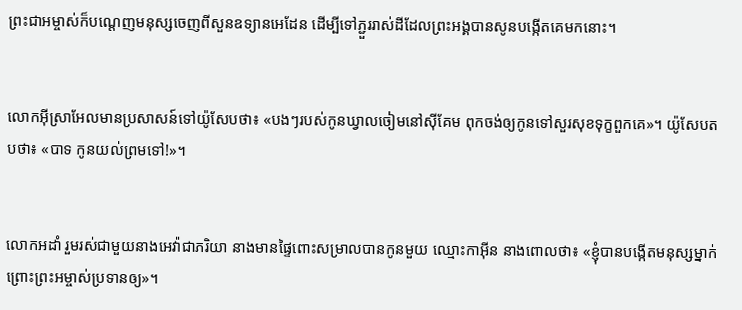ព្រះ‌ជា‌អម្ចាស់ក៏បណ្ដេញមនុស្សចេញពីសួនឧទ្យានអេដែន ដើម្បីទៅភ្ជួររាស់ដីដែលព្រះអង្គបានសូនបង្កើតគេមកនោះ។


លោកអ៊ីស្រា‌អែលមានប្រសាសន៍ទៅយ៉ូសែបថា៖ «បងៗរបស់កូនឃ្វាលចៀមនៅស៊ីគែម ពុកចង់ឲ្យកូនទៅសួរសុខទុក្ខពួកគេ»។ យ៉ូសែបតបថា៖ «បាទ កូនយល់ព្រមទៅ!»។


លោកអដាំ រួមរស់ជាមួយនាងអេវ៉ាជាភរិយា នាងមានផ្ទៃពោះសម្រាលបានកូនមួយ ឈ្មោះកាអ៊ីន នាងពោលថា៖ «ខ្ញុំបានបង្កើតមនុស្សម្នាក់ ព្រោះព្រះ‌អម្ចាស់ប្រទានឲ្យ»។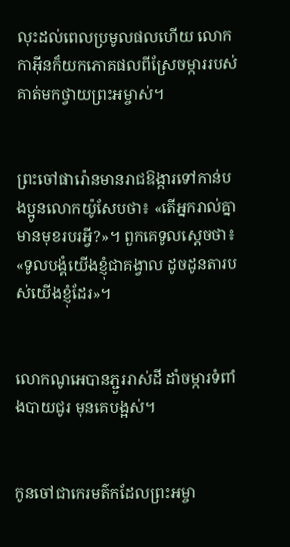លុះដល់ពេលប្រមូលផលហើយ លោកកាអ៊ីនក៏យកភោគ‌ផលពីស្រែចម្ការរបស់គាត់មកថ្វាយព្រះ‌អម្ចាស់។


ព្រះចៅផារ៉ោនមានរាជ‌ឱង្ការទៅកាន់បងប្អូនលោកយ៉ូសែបថា៖ «តើអ្នករាល់គ្នាមានមុខរបរអ្វី?»។ ពួកគេទូលស្ដេចថា៖ «ទូលបង្គំយើងខ្ញុំជាគង្វាល ដូចដូនតារបស់យើងខ្ញុំដែរ»។


លោកណូអេបានភ្ជួររាស់ដី ដាំចម្ការទំពាំង‌បាយជូរ មុនគេបង្អស់។


កូនចៅជាកេរ‌មត៌កដែលព្រះ‌អម្ចា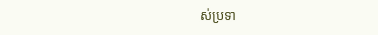ស់ប្រទា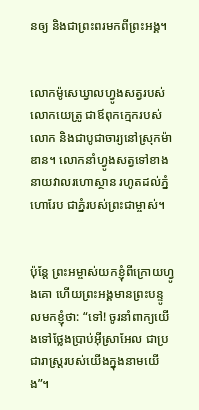នឲ្យ និងជាព្រះ‌ពរមកពីព្រះអង្គ។


លោកម៉ូសេឃ្វាលហ្វូងសត្វរបស់លោកយេត្រូ ជាឪពុកក្មេករបស់លោក និងជាបូជា‌ចារ្យនៅស្រុកម៉ាឌាន។ លោកនាំហ្វូងសត្វទៅខាងនាយវាលរហោ‌ស្ថាន រហូតដល់ភ្នំហោរែប ជាភ្នំរបស់ព្រះ‌ជាម្ចាស់។


ប៉ុន្តែ ព្រះ‌អម្ចាស់យកខ្ញុំពីក្រោយហ្វូងគោ ហើយព្រះអង្គមានព្រះ‌បន្ទូលមកខ្ញុំថា: “ទៅ! ចូរនាំពាក្យយើងទៅថ្លែងប្រាប់អ៊ីស្រា‌អែល ជាប្រជា‌រាស្ត្ររបស់យើងក្នុងនាមយើង”។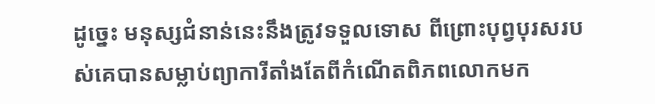ដូច្នេះ មនុស្សជំនាន់នេះនឹងត្រូវទទួលទោស ពី‌ព្រោះបុព្វបុរសរបស់គេបានសម្លាប់ព្យាការីតាំងតែពីកំណើតពិភពលោកមក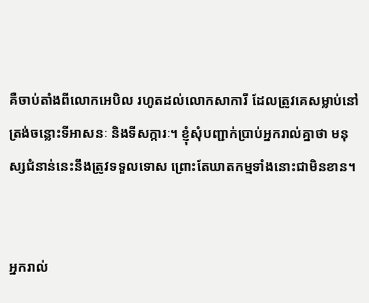គឺចាប់តាំងពីលោកអេបិល រហូតដល់លោកសាការី ដែលត្រូវគេសម្លាប់នៅត្រង់ចន្លោះទីអាសនៈ និងទីសក្ការៈ។ ខ្ញុំសុំបញ្ជាក់ប្រាប់អ្នករាល់គ្នាថា មនុស្សជំនាន់នេះនឹងត្រូវទទួលទោស ព្រោះតែឃាត‌កម្មទាំងនោះជាមិនខាន។


អ្នករាល់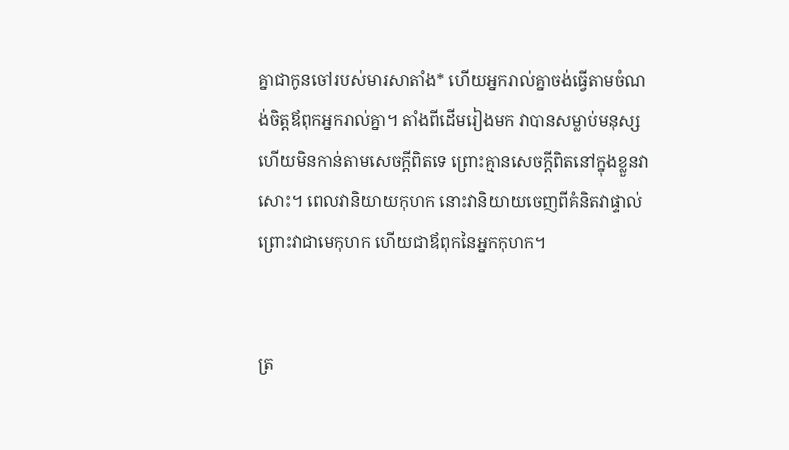គ្នាជាកូនចៅរបស់មារសា‌តាំង* ហើយអ្នករាល់គ្នាចង់ធ្វើតាមចំណង់ចិត្តឪពុកអ្នករាល់គ្នា។ តាំងពីដើមរៀងមក វាបានសម្លាប់មនុស្ស ហើយមិនកាន់តាមសេចក្ដីពិតទេ ព្រោះគ្មានសេចក្ដីពិតនៅក្នុងខ្លួនវាសោះ។ ពេលវានិយាយកុហក នោះវានិយាយចេញពីគំនិតវាផ្ទាល់ ព្រោះវាជាមេកុហក ហើយជាឪពុកនៃអ្នកកុហក។


ត្រ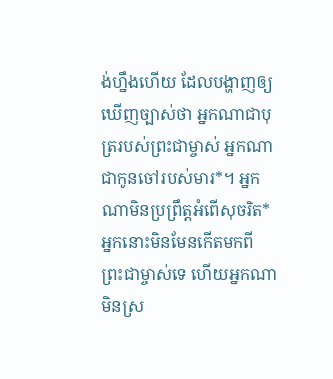ង់ហ្នឹងហើយ ដែលបង្ហាញឲ្យឃើញច្បាស់ថា អ្នកណាជាបុត្ររបស់ព្រះ‌ជា‌ម្ចាស់ អ្នកណាជាកូនចៅរបស់មារ*។ អ្នកណាមិនប្រព្រឹត្តអំពើសុចរិត* អ្នកនោះមិនមែនកើតមកពីព្រះ‌ជា‌ម្ចាស់ទេ ហើយអ្នកណាមិនស្រ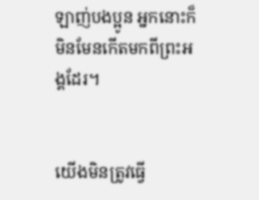ឡាញ់បងប្អូន អ្នកនោះក៏មិនមែនកើតមកពីព្រះអង្គដែរ។


យើងមិនត្រូវធ្វើ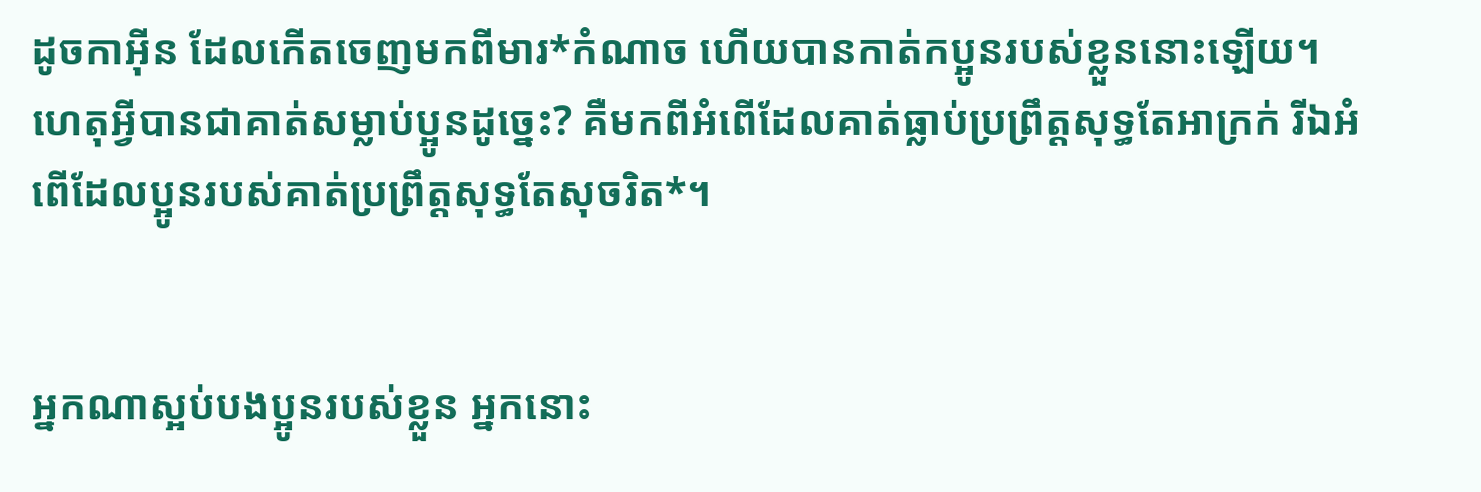ដូចកាអ៊ីន ដែលកើតចេញមកពីមារ*កំណាច ហើយបានកាត់កប្អូនរបស់ខ្លួននោះឡើយ។ ហេតុអ្វីបានជាគាត់សម្លាប់ប្អូនដូច្នេះ? គឺមកពីអំពើដែលគាត់ធ្លាប់ប្រព្រឹត្តសុទ្ធតែអាក្រក់ រីឯអំពើដែលប្អូនរបស់គាត់ប្រព្រឹត្តសុទ្ធតែសុចរិត*។


អ្នកណាស្អប់បងប្អូនរបស់ខ្លួន អ្នកនោះ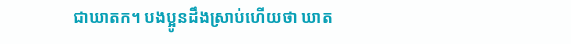ជាឃាតក។ បងប្អូនដឹងស្រាប់ហើយថា ឃាត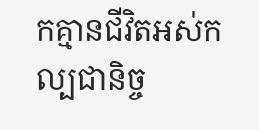កគ្មានជីវិតអស់‌កល្បជានិច្ច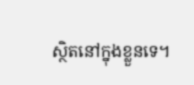ស្ថិតនៅក្នុងខ្លួនទេ។